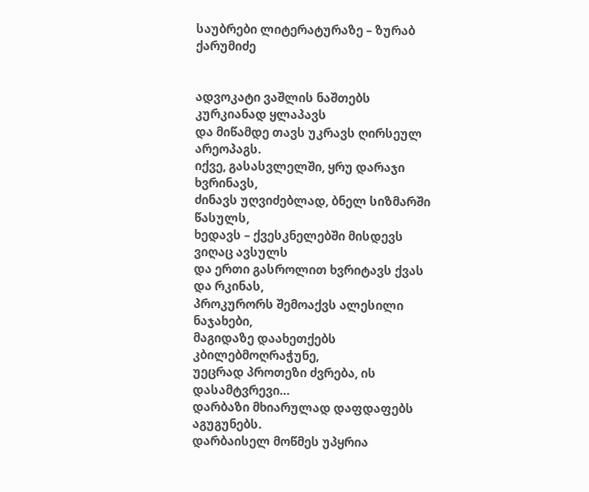საუბრები ლიტერატურაზე – ზურაბ ქარუმიძე


ადვოკატი ვაშლის ნაშთებს კურკიანად ყლაპავს
და მიწამდე თავს უკრავს ღირსეულ არეოპაგს.
იქვე, გასასვლელში, ყრუ დარაჯი ხვრინავს,
ძინავს უღვიძებლად, ბნელ სიზმარში წასულს,
ხედავს – ქვესკნელებში მისდევს ვიღაც ავსულს
და ერთი გასროლით ხვრიტავს ქვას და რკინას,
პროკურორს შემოაქვს ალესილი ნაჯახები,
მაგიდაზე დაახეთქებს კბილებმოღრაჭუნე,
უეცრად პროთეზი ძვრება, ის დასამტვრევი…
დარბაზი მხიარულად დაფდაფებს აგუგუნებს.
დარბაისელ მოწმეს უპყრია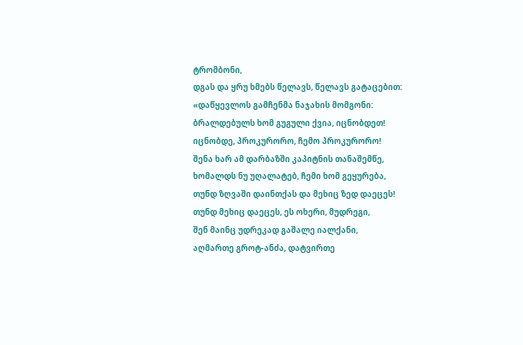ტრომბონი,
დგას და ყრუ ხმებს წელავს, წელავს გატაცებით:
«დაწყევლოს გამჩენმა ნაჯახის მომგონი:
ბრალდებულს ხომ გუგული ქვია, იცნობდეთ!
იცნობდე, პროკურორო, ჩემო პროკურორო!
შენა ხარ ამ დარბაზში კაპიტნის თანაშემწე,
ხომალდს ნუ უღალატებ, ჩემი ხომ გეყურება,
თუნდ ზღვაში დაინთქას და მეხიც ზედ დაეცეს!
თუნდ მეხიც დაეცეს, ეს ოხერი, მუდრეგი,
შენ მაინც უდრეკად გაშალე იალქანი,
აღმართე გროტ-ანძა, დატვირთე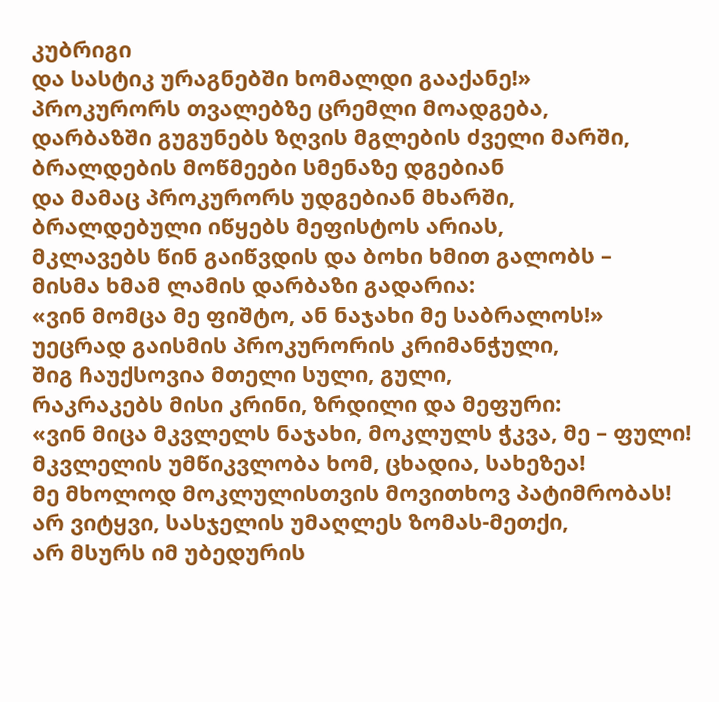კუბრიგი
და სასტიკ ურაგნებში ხომალდი გააქანე!»
პროკურორს თვალებზე ცრემლი მოადგება,
დარბაზში გუგუნებს ზღვის მგლების ძველი მარში,
ბრალდების მოწმეები სმენაზე დგებიან
და მამაც პროკურორს უდგებიან მხარში,
ბრალდებული იწყებს მეფისტოს არიას,
მკლავებს წინ გაიწვდის და ბოხი ხმით გალობს –
მისმა ხმამ ლამის დარბაზი გადარია:
«ვინ მომცა მე ფიშტო, ან ნაჯახი მე საბრალოს!»
უეცრად გაისმის პროკურორის კრიმანჭული,
შიგ ჩაუქსოვია მთელი სული, გული,
რაკრაკებს მისი კრინი, ზრდილი და მეფური:
«ვინ მიცა მკვლელს ნაჯახი, მოკლულს ჭკვა, მე – ფული!
მკვლელის უმწიკვლობა ხომ, ცხადია, სახეზეა!
მე მხოლოდ მოკლულისთვის მოვითხოვ პატიმრობას!
არ ვიტყვი, სასჯელის უმაღლეს ზომას-მეთქი,
არ მსურს იმ უბედურის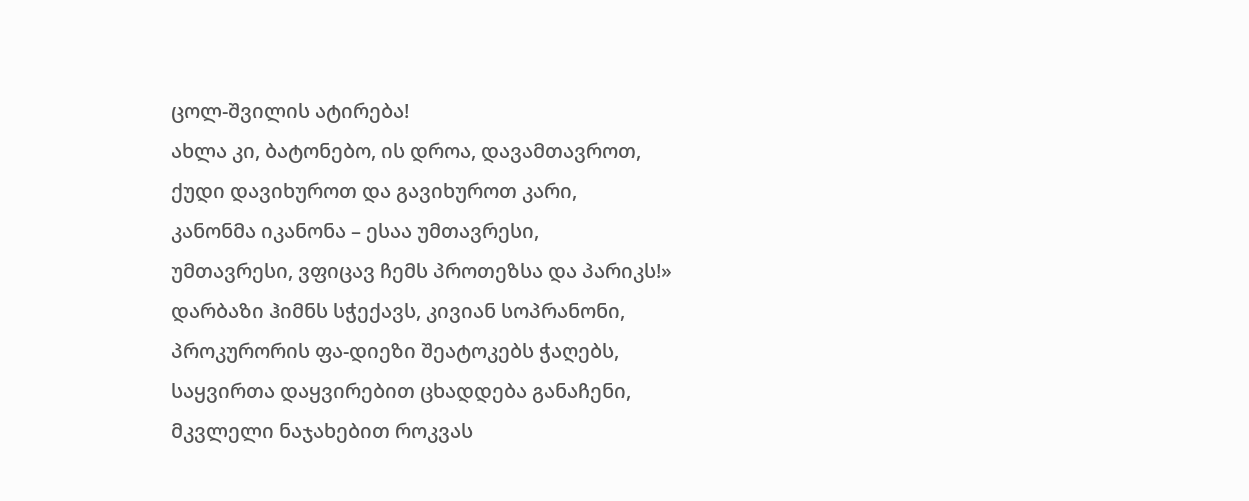ცოლ-შვილის ატირება!
ახლა კი, ბატონებო, ის დროა, დავამთავროთ,
ქუდი დავიხუროთ და გავიხუროთ კარი,
კანონმა იკანონა – ესაა უმთავრესი,
უმთავრესი, ვფიცავ ჩემს პროთეზსა და პარიკს!»
დარბაზი ჰიმნს სჭექავს, კივიან სოპრანონი,
პროკურორის ფა-დიეზი შეატოკებს ჭაღებს,
საყვირთა დაყვირებით ცხადდება განაჩენი,
მკვლელი ნაჯახებით როკვას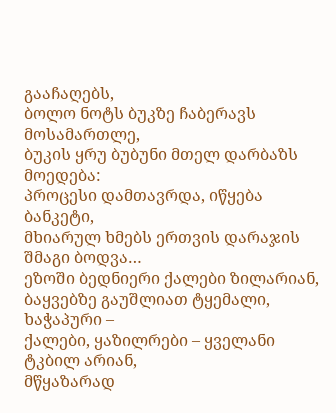გააჩაღებს,
ბოლო ნოტს ბუკზე ჩაბერავს მოსამართლე,
ბუკის ყრუ ბუბუნი მთელ დარბაზს მოედება:
პროცესი დამთავრდა, იწყება ბანკეტი,
მხიარულ ხმებს ერთვის დარაჯის შმაგი ბოდვა…
ეზოში ბედნიერი ქალები ზილარიან,
ბაყვებზე გაუშლიათ ტყემალი, ხაჭაპური –
ქალები, ყაზილრები – ყველანი ტკბილ არიან,
მწყაზარად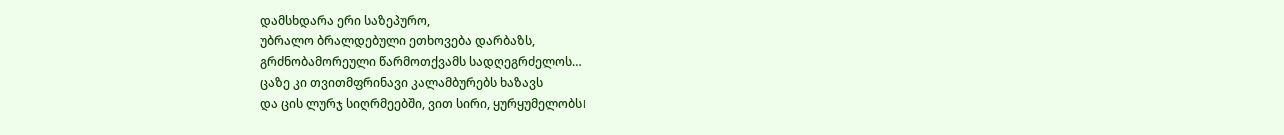დამსხდარა ერი საზეპურო,
უბრალო ბრალდებული ეთხოვება დარბაზს,
გრძნობამორეული წარმოთქვამს სადღეგრძელოს…
ცაზე კი თვითმფრინავი კალამბურებს ხაზავს
და ცის ლურჯ სიღრმეებში, ვით სირი, ყურყუმელობს।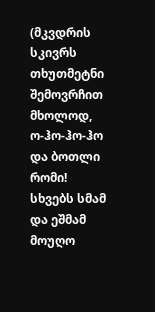(მკვდრის სკივრს თხუთმეტნი შემოვრჩით მხოლოდ,
ო-ჰო-ჰო-ჰო და ბოთლი რომი!
სხვებს სმამ და ეშმამ მოუღო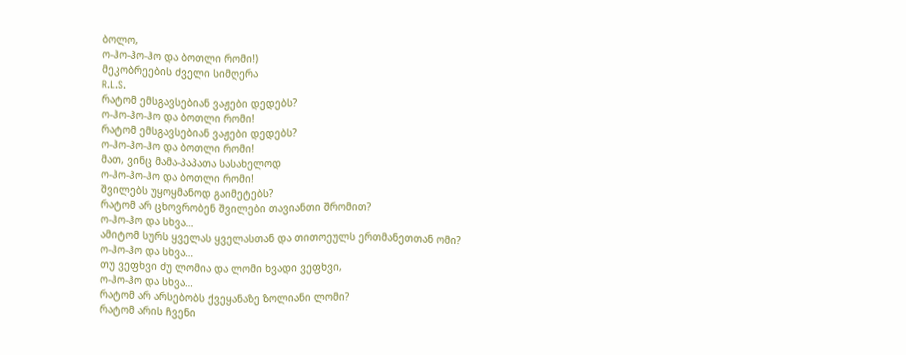ბოლო,
ო-ჰო-ჰო-ჰო და ბოთლი რომი!)
მეკობრეების ძველი სიმღერა
R.L.S.
რატომ ემსგავსებიან ვაჟები დედებს?
ო-ჰო-ჰო-ჰო და ბოთლი რომი!
რატომ ემსგავსებიან ვაჟები დედებს?
ო-ჰო-ჰო-ჰო და ბოთლი რომი!
მათ, ვინც მამა-პაპათა სასახელოდ
ო-ჰო-ჰო-ჰო და ბოთლი რომი!
შვილებს უყოყმანოდ გაიმეტებს?
რატომ არ ცხოვრობენ შვილები თავიანთი შრომით?
ო-ჰო-ჰო და სხვა…
ამიტომ სურს ყველას ყველასთან და თითოეულს ერთმანეთთან ომი?
ო-ჰო-ჰო და სხვა…
თუ ვეფხვი ძუ ლომია და ლომი ხვადი ვეფხვი,
ო-ჰო-ჰო და სხვა…
რატომ არ არსებობს ქვეყანაზე ზოლიანი ლომი?
რატომ არის ჩვენი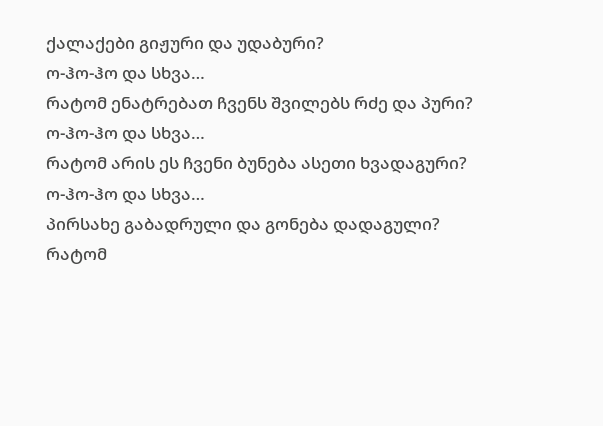ქალაქები გიჟური და უდაბური?
ო-ჰო-ჰო და სხვა…
რატომ ენატრებათ ჩვენს შვილებს რძე და პური?
ო-ჰო-ჰო და სხვა…
რატომ არის ეს ჩვენი ბუნება ასეთი ხვადაგური?
ო-ჰო-ჰო და სხვა…
პირსახე გაბადრული და გონება დადაგული?
რატომ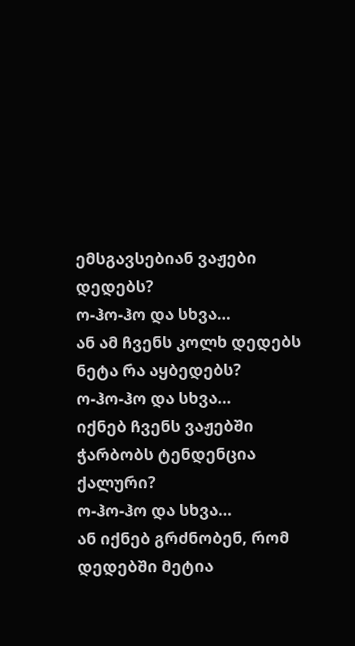ემსგავსებიან ვაჟები დედებს?
ო-ჰო-ჰო და სხვა…
ან ამ ჩვენს კოლხ დედებს ნეტა რა აყბედებს?
ო-ჰო-ჰო და სხვა…
იქნებ ჩვენს ვაჟებში ჭარბობს ტენდენცია ქალური?
ო-ჰო-ჰო და სხვა…
ან იქნებ გრძნობენ, რომ დედებში მეტია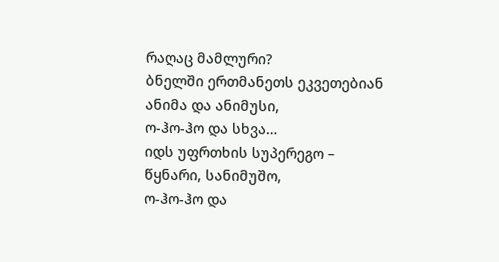რაღაც მამლური?
ბნელში ერთმანეთს ეკვეთებიან ანიმა და ანიმუსი,
ო-ჰო-ჰო და სხვა…
იდს უფრთხის სუპერეგო – წყნარი, სანიმუშო,
ო-ჰო-ჰო და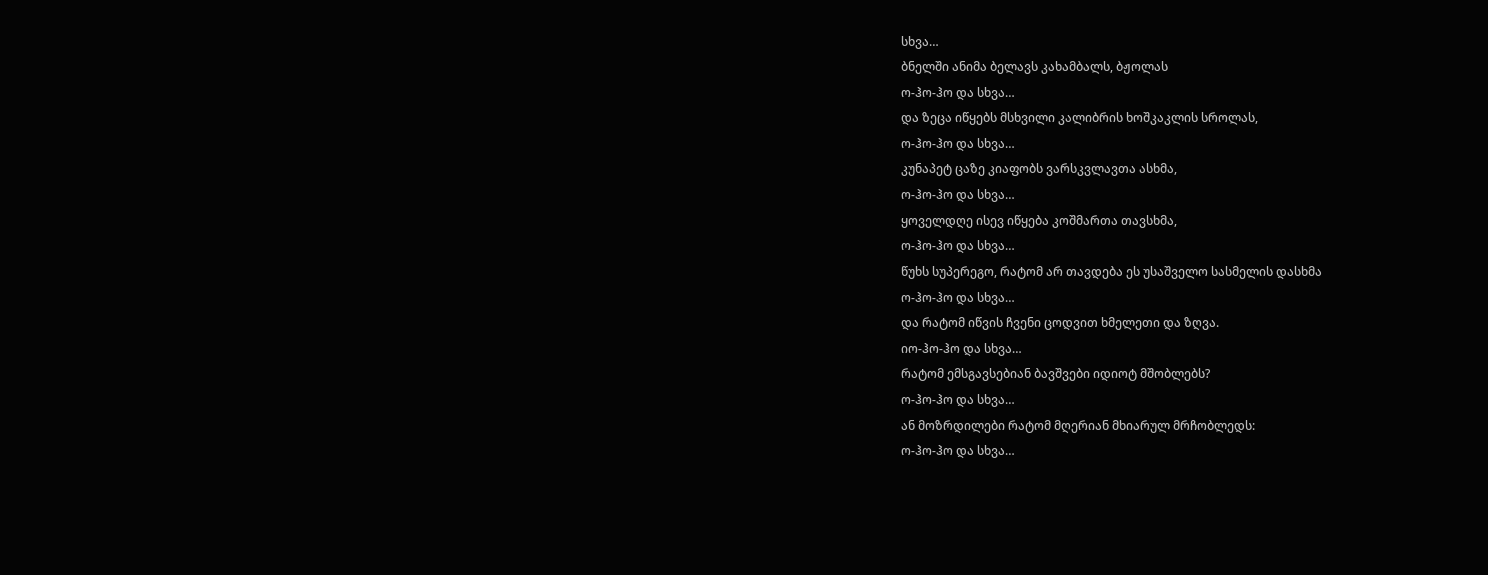სხვა…
ბნელში ანიმა ბელავს კახამბალს, ბჟოლას
ო-ჰო-ჰო და სხვა…
და ზეცა იწყებს მსხვილი კალიბრის ხოშკაკლის სროლას,
ო-ჰო-ჰო და სხვა…
კუნაპეტ ცაზე კიაფობს ვარსკვლავთა ასხმა,
ო-ჰო-ჰო და სხვა…
ყოველდღე ისევ იწყება კოშმართა თავსხმა,
ო-ჰო-ჰო და სხვა…
წუხს სუპერეგო, რატომ არ თავდება ეს უსაშველო სასმელის დასხმა
ო-ჰო-ჰო და სხვა…
და რატომ იწვის ჩვენი ცოდვით ხმელეთი და ზღვა.
იო-ჰო-ჰო და სხვა…
რატომ ემსგავსებიან ბავშვები იდიოტ მშობლებს?
ო-ჰო-ჰო და სხვა…
ან მოზრდილები რატომ მღერიან მხიარულ მრჩობლედს:
ო-ჰო-ჰო და სხვა…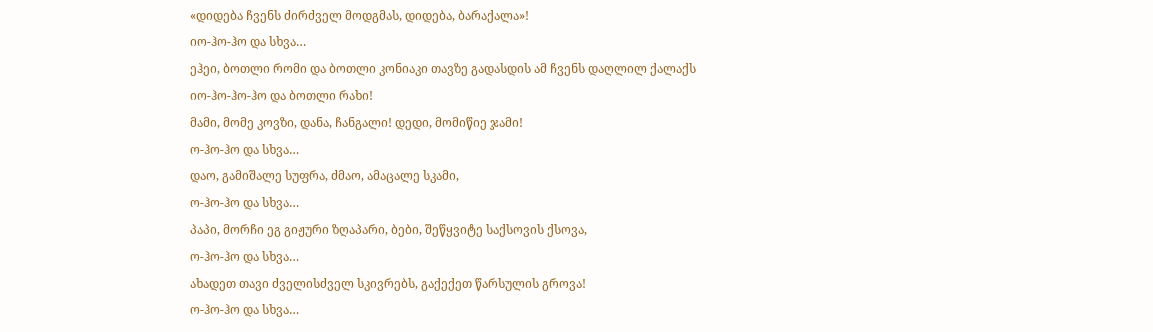«დიდება ჩვენს ძირძველ მოდგმას, დიდება, ბარაქალა»!
იო-ჰო-ჰო და სხვა…
ეჰეი, ბოთლი რომი და ბოთლი კონიაკი თავზე გადასდის ამ ჩვენს დაღლილ ქალაქს
იო-ჰო-ჰო-ჰო და ბოთლი რახი!
მამი, მომე კოვზი, დანა, ჩანგალი! დედი, მომიწიე ჯამი!
ო-ჰო-ჰო და სხვა…
დაო, გამიშალე სუფრა, ძმაო, ამაცალე სკამი,
ო-ჰო-ჰო და სხვა…
პაპი, მორჩი ეგ გიჟური ზღაპარი, ბები, შეწყვიტე საქსოვის ქსოვა,
ო-ჰო-ჰო და სხვა…
ახადეთ თავი ძველისძველ სკივრებს, გაქექეთ წარსულის გროვა!
ო-ჰო-ჰო და სხვა…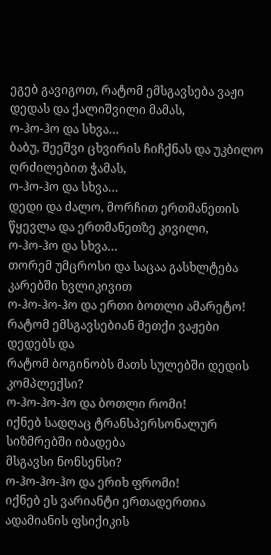ეგებ გავიგოთ, რატომ ემსგავსება ვაჟი დედას და ქალიშვილი მამას,
ო-ჰო-ჰო და სხვა…
ბაბუ, შეეშვი ცხვირის ჩიჩქნას და უკბილო ღრძილებით ჭამას,
ო-ჰო-ჰო და სხვა…
დედი და ძალო, მორჩით ერთმანეთის წყევლა და ერთმანეთზე კივილი,
ო-ჰო-ჰო და სხვა…
თორემ უმცროსი და საცაა გასხლტება კარებში ხვლიკივით
ო-ჰო-ჰო-ჰო და ერთი ბოთლი ამარეტო!
რატომ ემსგავსებიან მეთქი ვაჟები დედებს და
რატომ ბოგინობს მათს სულებში დედის კომპლექსი?
ო-ჰო-ჰო-ჰო და ბოთლი რომი!
იქნებ სადღაც ტრანსპერსონალურ სიზმრებში იბადება
მსგავსი ნონსენსი?
ო-ჰო-ჰო-ჰო და ერიხ ფრომი!
იქნებ ეს ვარიანტი ერთადერთია ადამიანის ფსიქიკის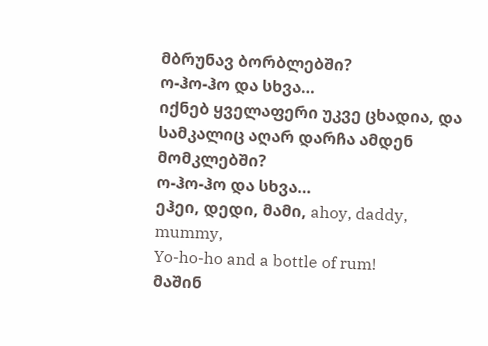მბრუნავ ბორბლებში?
ო-ჰო-ჰო და სხვა…
იქნებ ყველაფერი უკვე ცხადია, და სამკალიც აღარ დარჩა ამდენ მომკლებში?
ო-ჰო-ჰო და სხვა…
ეჰეი, დედი, მამი, ahoy, daddy, mummy,
Yo-ho-ho and a bottle of rum!
მაშინ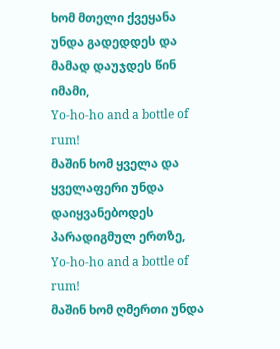ხომ მთელი ქვეყანა უნდა გადედდეს და მამად დაუჯდეს წინ იმამი,
Yo-ho-ho and a bottle of rum!
მაშინ ხომ ყველა და ყველაფერი უნდა დაიყვანებოდეს პარადიგმულ ერთზე,
Yo-ho-ho and a bottle of rum!
მაშინ ხომ ღმერთი უნდა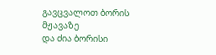გავცვალოთ ბორის მჟავაზე
და ძია ბორისი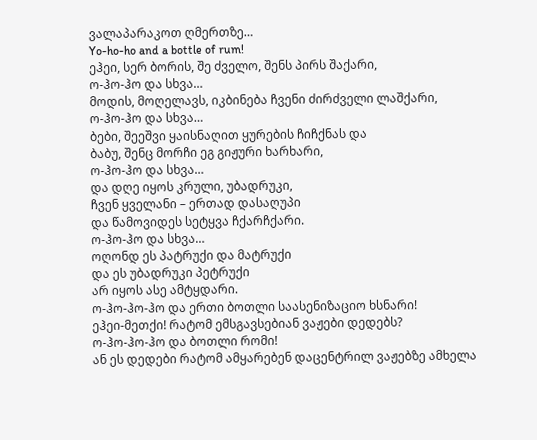ვალაპარაკოთ ღმერთზე…
Yo-ho-ho and a bottle of rum!
ეჰეი, სერ ბორის, შე ძველო, შენს პირს შაქარი,
ო-ჰო-ჰო და სხვა…
მოდის, მოღელავს, იკბინება ჩვენი ძირძველი ლაშქარი,
ო-ჰო-ჰო და სხვა…
ბები, შეეშვი ყაისნაღით ყურების ჩიჩქნას და
ბაბუ, შენც მორჩი ეგ გიჟური ხარხარი,
ო-ჰო-ჰო და სხვა…
და დღე იყოს კრული, უბადრუკი,
ჩვენ ყველანი – ერთად დასაღუპი
და წამოვიდეს სეტყვა ჩქარჩქარი.
ო-ჰო-ჰო და სხვა…
ოღონდ ეს პატრუქი და მატრუქი
და ეს უბადრუკი პეტრუქი
არ იყოს ასე ამტყდარი.
ო-ჰო-ჰო-ჰო და ერთი ბოთლი საასენიზაციო ხსნარი!
ეჰეი-მეთქი! რატომ ემსგავსებიან ვაჟები დედებს?
ო-ჰო-ჰო-ჰო და ბოთლი რომი!
ან ეს დედები რატომ ამყარებენ დაცენტრილ ვაჟებზე ამხელა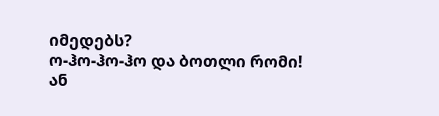იმედებს?
ო-ჰო-ჰო-ჰო და ბოთლი რომი!
ან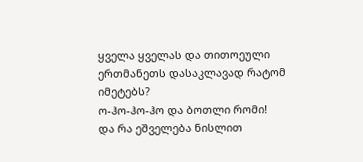ყველა ყველას და თითოეული ერთმანეთს დასაკლავად რატომ იმეტებს?
ო-ჰო-ჰო-ჰო და ბოთლი რომი!
და რა ეშველება ნისლით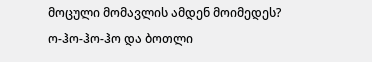მოცული მომავლის ამდენ მოიმედეს?
ო-ჰო-ჰო-ჰო და ბოთლი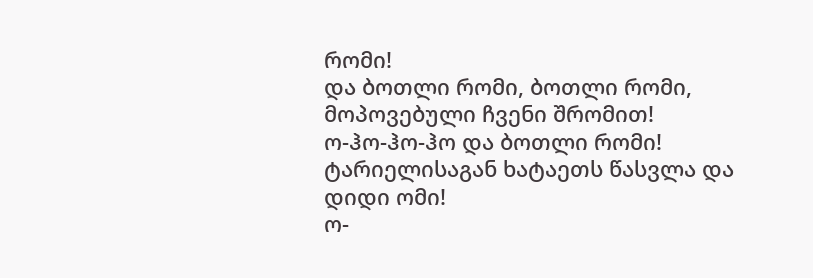რომი!
და ბოთლი რომი, ბოთლი რომი,
მოპოვებული ჩვენი შრომით!
ო-ჰო-ჰო-ჰო და ბოთლი რომი!
ტარიელისაგან ხატაეთს წასვლა და დიდი ომი!
ო-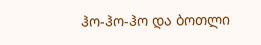ჰო-ჰო-ჰო და ბოთლი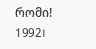რომი!
1992।